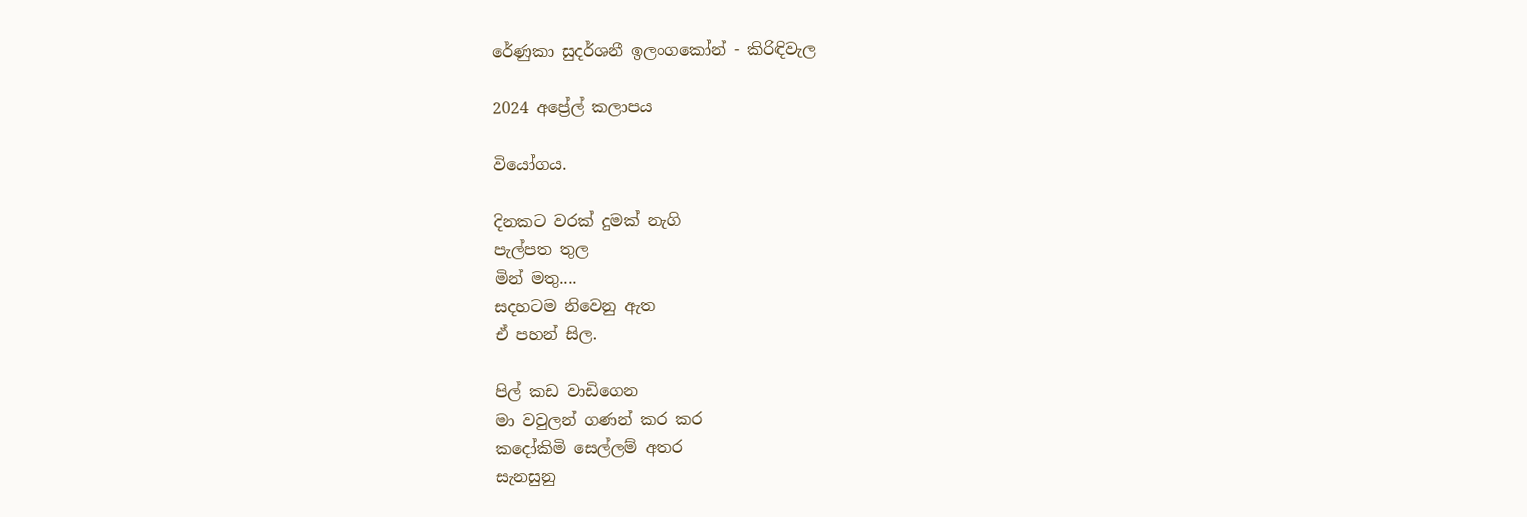රේණුකා සුදර්ශනී ඉලංගකෝන් - කිරිඳිවැල

2024 අප්‍රේල් කලාපය

වියෝගය.

දිනකට වරක් දුමක් නැගි
පැල්පත තුල
මින් මතු....
සදහටම නිවෙනු ඇත
ඒ පහන් සිල.

පිල් කඩ වාඩිගෙන
මා වවුලන් ගණන් කර කර
කදෝකිමි සෙල්ලම් අතර
සැනසුනු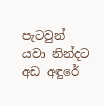පැටවුන්
යවා නින්දට
අඩ අඳුරේ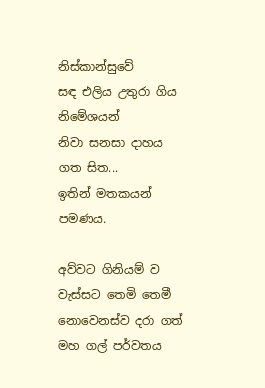නිස්කාන්සුවේ
සඳ එලිය උතුරා ගිය නිමේශයන්
නිවා සනසා දාහය
ගත සිත...
ඉතින් මතකයන් පමණය.

අව්වට ගිනියම් ව
වැස්සට තෙමි තෙමී
නොවෙනස්ව දරා ගත්
මහ ගල් පර්වතය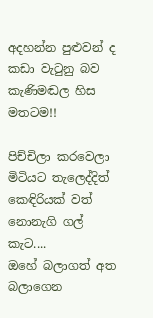අදහන්න පුළුවන් ද
කඩා වැටුනු බව
කැණිමඬල හිස මතටම!!

පිච්චිලා කරවෙලා
මිටියට තැලෙද්දිත්
කෙඳිරියක් වත් නොනැගි ගල් කැට....
ඔහේ බලාගත් අත බලාගෙන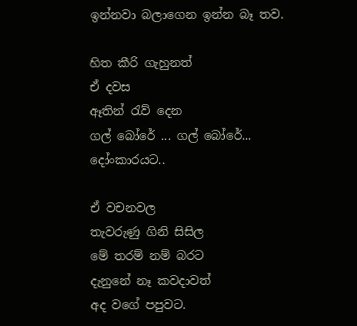ඉන්නවා බලාගෙන ඉන්න බෑ තව.

හිත කීරි ගැහුනත්
ඒ දවස
ඈතින් රැව් දෙන
ගල් බෝරේ ... ගල් බෝරේ...
දෝංකාරයට..

ඒ වචනවල
තැවරුණු ගිනි සිසිල
මේ තරම් නම් බරට
දැනුනේ නෑ කවදාවත්
අද වගේ පපුවට.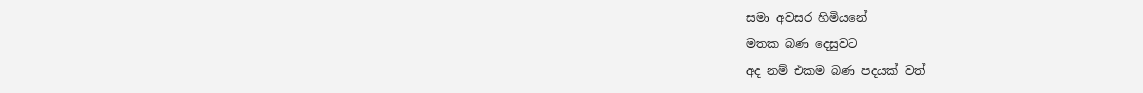සමා අවසර හිමියනේ
මතක බණ දෙසුවට
අද නම් එකම බණ පදයක් වත්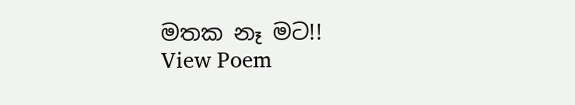මතක නෑ මට!!
View Poem